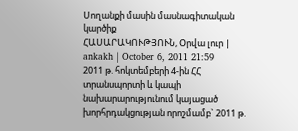Սողանքի մասին մասնագիտական կարծիք
ՀԱՍԱՐԱԿՈՒԹՅՈՒՆ, Օրվա լուր | ankakh | October 6, 2011 21:59
2011 թ. հոկտեմբերի 4-ին ՀՀ տրանսպորտի և կապի նախարարությունում կայացած խորհրդակցության որոշմամբ` 2011 թ.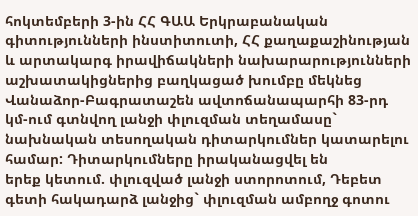հոկտեմբերի 3-ին ՀՀ ԳԱԱ Երկրաբանական գիտությունների ինստիտուտի, ՀՀ քաղաքաշինության և արտակարգ իրավիճակների նախարարությունների աշխատակիցներից բաղկացած խումբը մեկնեց Վանաձոր-Բագրատաշեն ավտոճանապարհի 83-րդ կմ-ում գտնվող լանջի փլուզման տեղամասը` նախնական տեսողական դիտարկումներ կատարելու համար: Դիտարկումները իրականացվել են
երեք կետում. փլուզված լանջի ստորոտում, Դեբետ գետի հակադարձ լանջից` փլուզման ամբողջ գոտու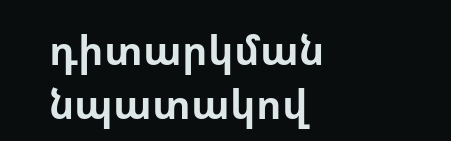դիտարկման նպատակով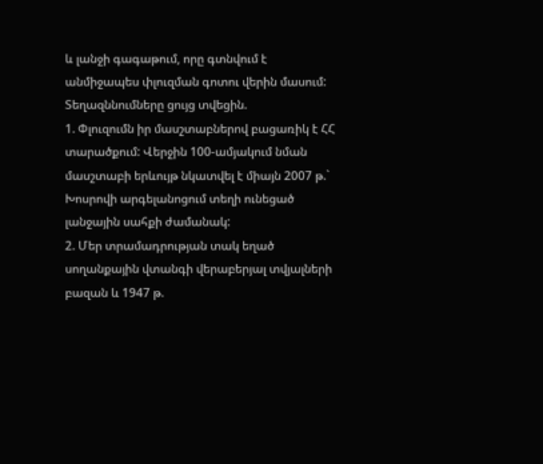և լանջի գագաթում, որը գտնվում է անմիջապես փլուզման գոտու վերին մասում:
Տեղազննումները ցույց տվեցին.
1. Փլուզումն իր մասշտաբներով բացառիկ է ՀՀ տարածքում: Վերջին 100-ամյակում նման մասշտաբի երևույթ նկատվել է միայն 2007 թ.` Խոսրովի արգելանոցում տեղի ունեցած լանջային սահքի ժամանակ:
2. Մեր տրամադրության տակ եղած սողանքային վտանգի վերաբերյալ տվյալների բազան և 1947 թ.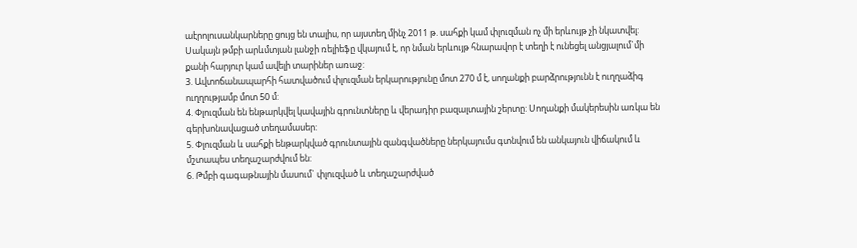աէրոլուսանկարները ցույց են տալիս, որ այստեղ մինչ 2011 թ. սահքի կամ փլուզման ոչ մի երևույթ չի նկատվել: Սակայն թմբի արևմտյան լանջի ռելիեֆը վկայում է, որ նման երևույթ հնարավոր է տեղի է ունեցել անցյալում`մի քանի հարյուր կամ ավելի տարիներ առաջ:
3. Ավտոճանապարհի հատվածում փլուզման երկարությունը մոտ 270 մ է, սողանքի բարձրությունն է ուղղաձիգ ուղղությամբ մոտ 50 մ:
4. Փլուզման են ենթարկվել կավային գրունտները և վերադիր բազալտային շերտը: Սողանքի մակերեսին առկա են գերխոնավացած տեղամասեր:
5. Փլուզման և սահքի ենթարկված գրունտային զանգվածները ներկայումս գտնվում են անկայուն վիճակում և մշտապես տեղաշարժվում են:
6. Թմբի գագաթնային մասում` փլուզված և տեղաշարժված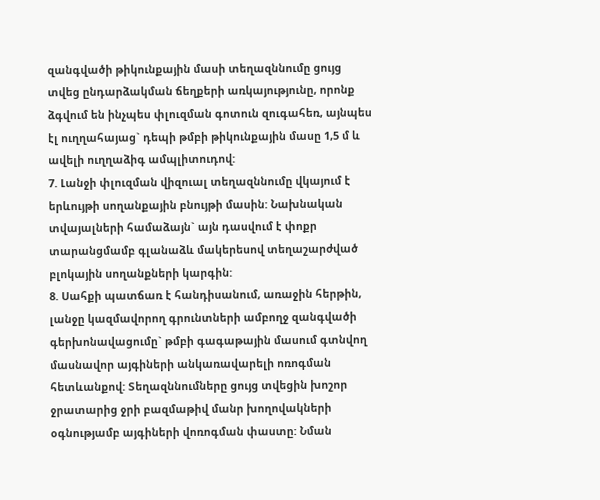զանգվածի թիկունքային մասի տեղազննումը ցույց տվեց ընդարձակման ճեղքերի առկայությունը, որոնք ձգվում են ինչպես փլուզման գոտուն զուգահեռ, այնպես էլ ուղղահայաց` դեպի թմբի թիկունքային մասը 1,5 մ և ավելի ուղղաձիգ ամպլիտուդով:
7. Լանջի փլուզման վիզուալ տեղազննումը վկայում է երևույթի սողանքային բնույթի մասին: Նախնական տվայալների համաձայն` այն դասվում է փոքր տարանցմամբ գլանաձև մակերեսով տեղաշարժված բլոկային սողանքների կարգին:
8. Սահքի պատճառ է հանդիսանում, առաջին հերթին, լանջը կազմավորող գրունտների ամբողջ զանգվածի գերխոնավացումը` թմբի գագաթային մասում գտնվող մասնավոր այգիների անկառավարելի ոռոգման հետևանքով: Տեղազննումները ցույց տվեցին խոշոր ջրատարից ջրի բազմաթիվ մանր խողովակների օգնությամբ այգիների վոռոգման փաստը: Նման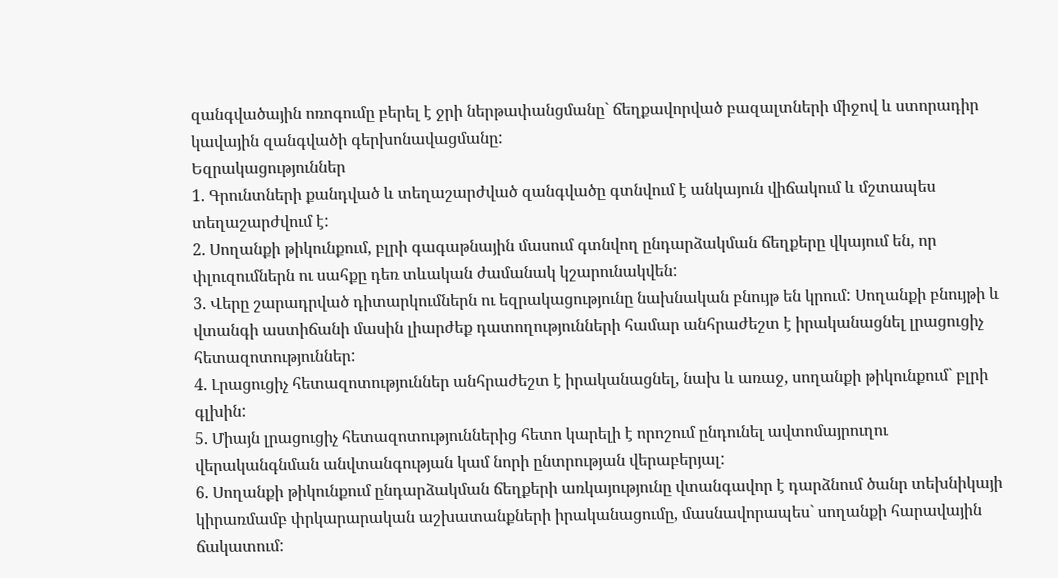զանգվածային ոռոգումը բերել է ջրի ներթափանցմանը` ճեղքավորված բազալտների միջով և ստորադիր կավային զանգվածի գերխոնավացմանը:
Եզրակացություններ
1. Գրունտների քանդված և տեղաշարժված զանգվածը գտնվում է անկայուն վիճակում և մշտապես տեղաշարժվում է:
2. Սողանքի թիկունքում, բլրի գագաթնային մասում գտնվող ընդարձակման ճեղքերը վկայում են, որ փլուզումներն ու սահքը դեռ տևական ժամանակ կշարունակվեն:
3. Վերը շարադրված դիտարկումներն ու եզրակացությունը նախնական բնույթ են կրում: Սողանքի բնույթի և վտանգի աստիճանի մասին լիարժեք դատողությունների համար անհրաժեշտ է իրականացնել լրացուցիչ հետազոտություններ:
4. Լրացուցիչ հետազոտություններ անհրաժեշտ է իրականացնել, նախ և առաջ, սողանքի թիկունքում` բլրի գլխին:
5. Միայն լրացուցիչ հետազոտություններից հետո կարելի է որոշում ընդունել ավտոմայրուղու վերականգնման անվտանգության կամ նորի ընտրության վերաբերյալ:
6. Սողանքի թիկունքում ընդարձակման ճեղքերի առկայությունը վտանգավոր է դարձնում ծանր տեխնիկայի կիրառմամբ փրկարարական աշխատանքների իրականացումը, մասնավորապես` սողանքի հարավային ճակատում: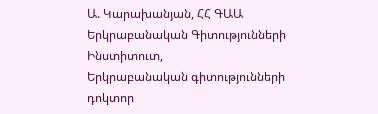Ա. Կարախանյան, ՀՀ ԳԱԱ Երկրաբանական Գիտությունների Ինստիտուտ,
Երկրաբանական գիտությունների դոկտոր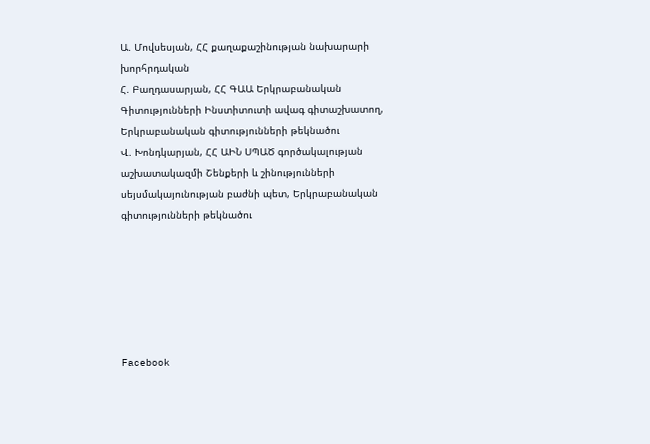Ա. Մովսեսյան, ՀՀ քաղաքաշինության նախարարի խորհրդական
Հ. Բաղդասարյան, ՀՀ ԳԱԱ Երկրաբանական Գիտությունների Ինստիտուտի ավագ գիտաշխատող, Երկրաբանական գիտությունների թեկնածու
Վ. Խոնդկարյան, ՀՀ ԱԻՆ ՍՊԱԾ գործակալության աշխատակազմի Շենքերի և շինությունների սեյսմակայունության բաժնի պետ, Երկրաբանական գիտությունների թեկնածու






Facebook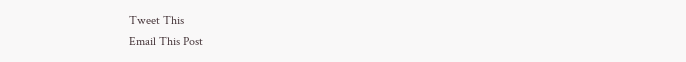Tweet This
Email This Post